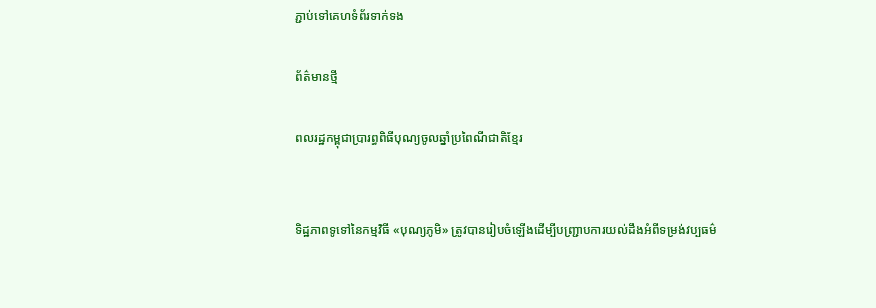ភ្ជាប់ទៅគេហទំព័រទាក់ទង

ព័ត៌មានថ្មី

ពលរដ្ឋកម្ពុជាប្រារព្ធពិធីបុណ្យចូលឆ្នាំប្រពៃណីជាតិខ្មែរ


ទិដ្ឋភាពទូទៅនៃកម្មវិធី «បុណ្យភូមិ» ត្រូវបានរៀបចំឡើងដើម្បីបញ្ជ្រាបការយល់ដឹងអំពីទម្រង់វប្បធម៌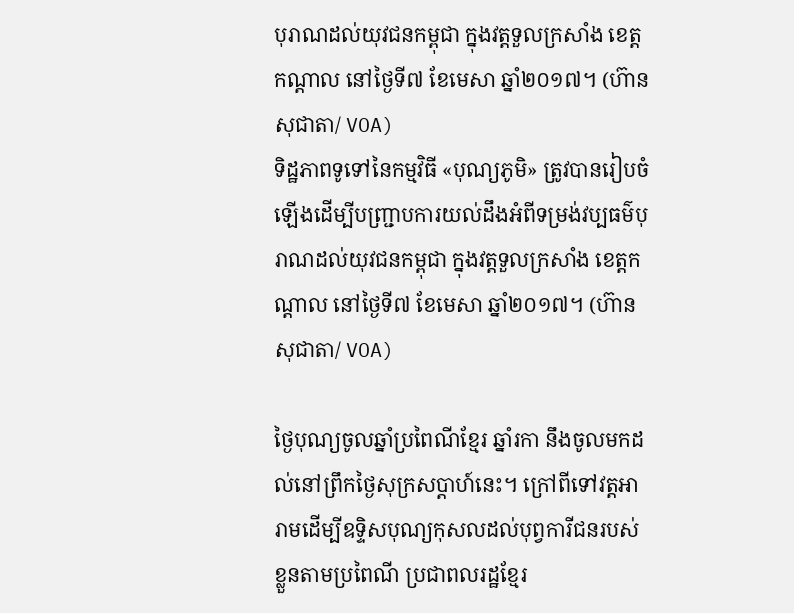បុរាណដល់យុវជនកម្ពុជា ក្នុងវត្តទួលក្រសាំង ខេត្តកណ្តាល នៅថ្ងៃទី៧ ខែមេសា ឆ្នាំ២០១៧។ (ហ៊ាន សុជាតា/ VOA)
ទិដ្ឋភាពទូទៅនៃកម្មវិធី «បុណ្យភូមិ» ត្រូវបានរៀបចំឡើងដើម្បីបញ្ជ្រាបការយល់ដឹងអំពីទម្រង់វប្បធម៌បុរាណដល់យុវជនកម្ពុជា ក្នុងវត្តទួលក្រសាំង ខេត្តកណ្តាល នៅថ្ងៃទី៧ ខែមេសា ឆ្នាំ២០១៧។ (ហ៊ាន សុជាតា/ VOA)

ថ្ងៃបុណ្យចូលឆ្នាំប្រពៃណីខ្មែរ ឆ្នាំរកា នឹងចូលមកដល់នៅព្រឹកថ្ងៃសុក្រសប្ដាហ៍នេះ។ ក្រៅពីទៅវត្តអារាមដើម្បីឧទ្ទិសបុណ្យកុសលដល់បុព្វការីជនរបស់ខ្លួនតាមប្រពៃណី ប្រជាពលរដ្ឋខ្មែរ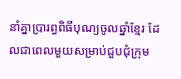នាំគ្នាប្រារព្ធពិធីបុណ្យចូលឆ្នាំខ្មែរ ដែលជាពេលមួយសម្រាប់ជួបជុំក្រុម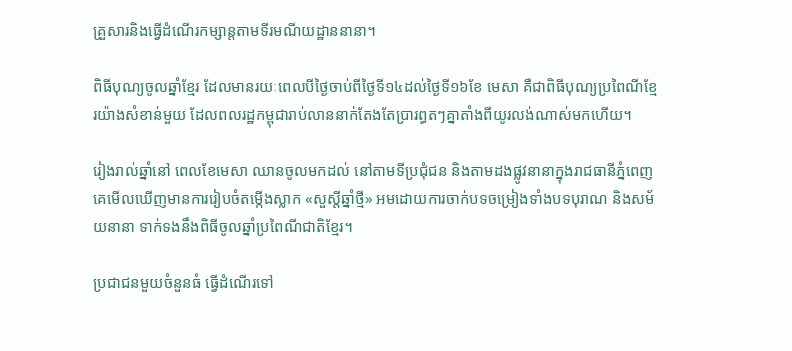គ្រួសារនិងធ្វើដំណើរកម្សាន្តតាមទីរមណីយដ្ឋាននានា។

ពិធីបុណ្យចូលឆ្នាំខ្មែរ ដែលមានរយៈពេលបីថ្ងៃចាប់ពីថ្ងៃទី១៤ដល់ថ្ងៃទី១៦ខែ មេសា គឺជាពិធីបុណ្យប្រពៃណីខ្មែរយ៉ាងសំខាន់មួយ ដែលពលរដ្ឋកម្ពុជារាប់លាននាក់តែងតែប្រារព្ធតៗគ្នាតាំងពីយូរលង់ណាស់មកហើយ។

រៀងរាល់ឆ្នាំនៅ ពេលខែមេសា ឈានចូលមកដល់ នៅតាមទីប្រជុំជន និងតាមដងផ្លូវនានាក្នុងរាជធានីភ្នំពេញ គេមើលឃើញមានការរៀបចំតម្កើងស្លាក «សួស្ដីឆ្នាំថ្មី» អមដោយការចាក់បទចម្រៀងទាំងបទបុរាណ និងសម័យនានា ទាក់ទងនឹងពិធីចូលឆ្នាំប្រពៃណីជាតិខ្មែរ។

ប្រជាជនមួយចំនួនធំ ធ្វើដំណើរទៅ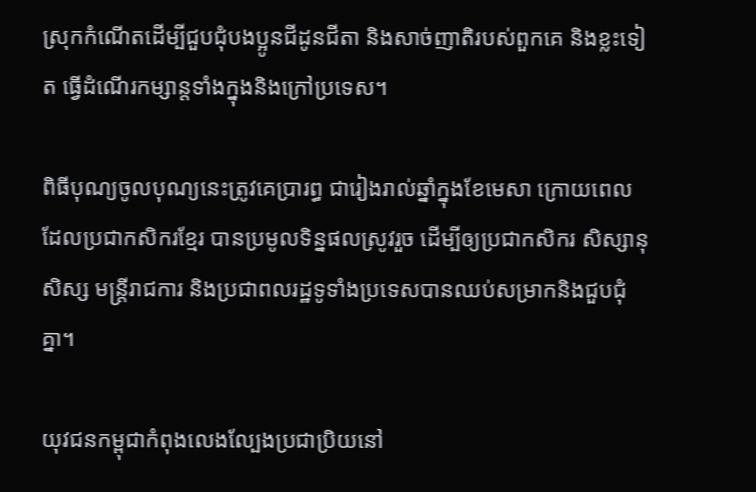ស្រុកកំណើតដើម្បីជួបជុំបងប្អូនជីដូនជីតា និងសាច់ញាតិរបស់ពួកគេ និងខ្លះទៀត ធ្វើដំណើរកម្សាន្តទាំងក្នុងនិងក្រៅប្រទេស។

ពិធីបុណ្យចូលបុណ្យនេះត្រូវគេប្រារព្ធ ជារៀងរាល់ឆ្នាំក្នុងខែមេសា ក្រោយពេលដែលប្រជាកសិករខ្មែរ បានប្រមូលទិន្នផលស្រូវរួច ដើម្បីឲ្យប្រជាកសិករ សិស្សានុសិស្ស មន្ត្រីរាជការ និងប្រជាពលរដ្ឋទូទាំងប្រទេសបានឈប់សម្រាកនិងជួបជុំគ្នា។

យុវជនកម្ពុជាកំពុងលេងល្បែងប្រជាប្រិយនៅ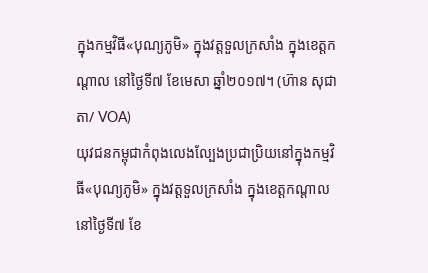ក្នុងកម្មវិធី«បុណ្យភូមិ» ក្នុងវត្តទួលក្រសាំង ក្នុងខេត្តកណ្តាល នៅថ្ងៃទី៧ ខែមេសា ឆ្នាំ២០១៧។ (ហ៊ាន សុជាតា/ VOA)
យុវជនកម្ពុជាកំពុងលេងល្បែងប្រជាប្រិយនៅក្នុងកម្មវិធី«បុណ្យភូមិ» ក្នុងវត្តទួលក្រសាំង ក្នុងខេត្តកណ្តាល នៅថ្ងៃទី៧ ខែ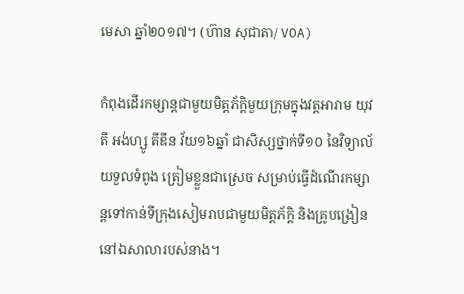មេសា ឆ្នាំ២០១៧។ (ហ៊ាន សុជាតា/ VOA)

កំពុងដើរកម្សាន្តជាមួយមិត្តភ័ក្ដិមួយក្រុមក្នុងវត្តអារាម យុវតី អង់ហ្សូ តីឌីន វ័យ១៦ឆ្នាំ ជាសិស្សថ្នាក់ទី១០ នៃវិទ្យាល័យទួលទំពូង ត្រៀមខ្លួនជាស្រេច សម្រាប់ធ្វើដំណើរកម្សាន្តទៅកាន់ទីក្រុងសៀមរាបជាមួយមិត្តភ័ក្ដិ និងគ្រូបង្រៀននៅឯសាលារបស់នាង។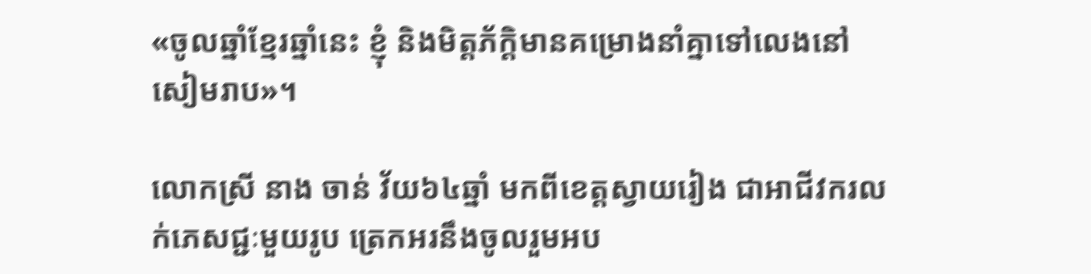«ចូលឆ្នាំខ្មែរឆ្នាំនេះ ខ្ញុំ និងមិត្តភ័ក្ដិមានគម្រោងនាំគ្នាទៅលេងនៅសៀមរាប»។

លោកស្រី នាង ចាន់ វ័យ៦៤ឆ្នាំ មកពីខេត្តស្វាយរៀង ជាអាជីវករលក់ភេសជ្ជៈមួយរូប ត្រេកអរនឹងចូលរួមអប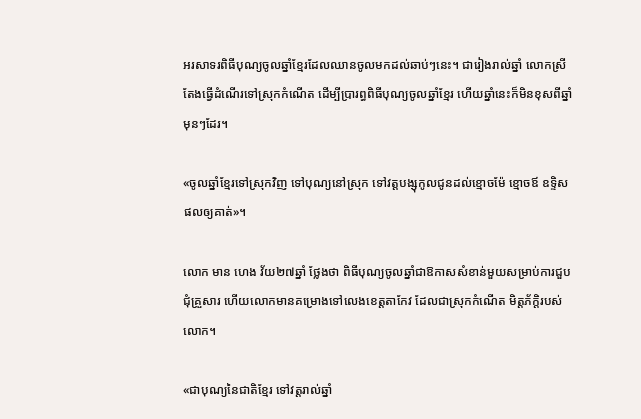អរសាទរពិធីបុណ្យចូលឆ្នាំខ្មែរដែលឈានចូលមកដល់ឆាប់ៗនេះ។ ជារៀងរាល់ឆ្នាំ លោកស្រីតែងធ្វើដំណើរទៅស្រុកកំណើត ដើម្បីប្រារព្ធពិធីបុណ្យចូលឆ្នាំខ្មែរ ហើយឆ្នាំនេះក៏មិនខុសពីឆ្នាំមុនៗដែរ។

«ចូលឆ្នាំខ្មែរទៅស្រុកវិញ ទៅបុណ្យនៅស្រុក ទៅវត្តបង្សុកូលជូនដល់ខ្មោចម៉ែ ខ្មោចឪ ឧទ្ទិសផលឲ្យគាត់»។

លោក មាន ហេង វ័យ២៧ឆ្នាំ ថ្លែងថា ពិធីបុណ្យចូលឆ្នាំជាឱកាសសំខាន់មួយសម្រាប់ការជួបជុំគ្រួសារ ហើយលោកមានគម្រោងទៅលេងខេត្តតាកែវ ដែលជាស្រុកកំណើត មិត្តភ័ក្ដិរបស់លោក។

«ជាបុណ្យនៃជាតិខ្មែរ ទៅវត្តរាល់ឆ្នាំ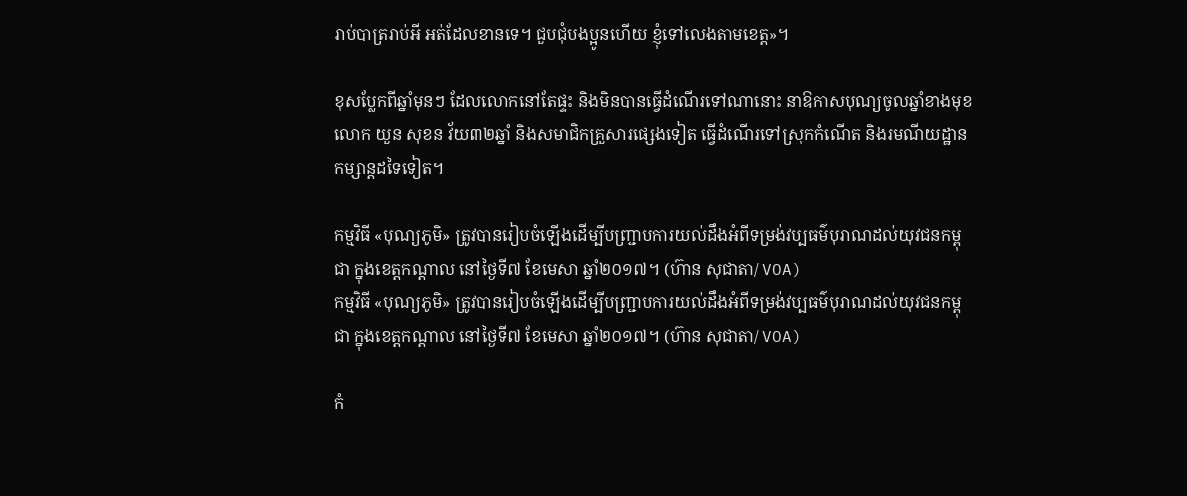រាប់បាត្ររាប់អី អត់ដែលខានទេ។ ជួបជុំបងប្អូនហើយ ខ្ញុំទៅលេងតាមខេត្ត»។

ខុសប្លែកពីឆ្នាំមុនៗ ដែលលោកនៅតែផ្ទះ និងមិនបានធ្វើដំណើរទៅណានោះ នាឱកាសបុណ្យចូលឆ្នាំខាងមុខ លោក យួន សុខន វ័យ៣២ឆ្នាំ និងសមាជិកគ្រួសារផ្សេងទៀត ធ្វើដំណើរទៅស្រុកកំណើត និងរមណីយដ្ឋាន កម្សាន្តដទៃទៀត។

កម្មវិធី «បុណ្យភូមិ» ត្រូវបានរៀបចំឡើងដើម្បីបញ្ជ្រាបការយល់ដឹងអំពីទម្រង់វប្បធម៌បុរាណដល់យុវជនកម្ពុជា ក្នុងខេត្តកណ្តាល នៅថ្ងៃទី៧ ខែមេសា ឆ្នាំ២០១៧។ (ហ៊ាន សុជាតា/ VOA)
កម្មវិធី «បុណ្យភូមិ» ត្រូវបានរៀបចំឡើងដើម្បីបញ្ជ្រាបការយល់ដឹងអំពីទម្រង់វប្បធម៌បុរាណដល់យុវជនកម្ពុជា ក្នុងខេត្តកណ្តាល នៅថ្ងៃទី៧ ខែមេសា ឆ្នាំ២០១៧។ (ហ៊ាន សុជាតា/ VOA)

កំ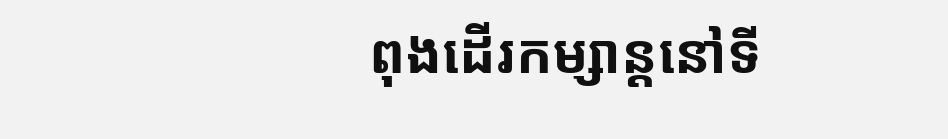ពុងដើរកម្សាន្តនៅទី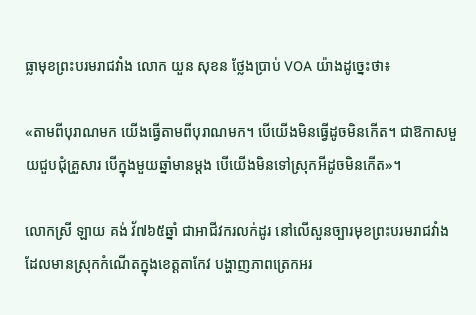ធ្លាមុខព្រះបរមរាជវាំង លោក យួន សុខន ថ្លែងប្រាប់ VOA យ៉ាងដូច្នេះថា៖

«តាមពីបុរាណមក យើងធ្វើតាមពីបុរាណមក។ បើយើងមិនធ្វើដូចមិនកើត។ ជាឱកាសមួយជួបជុំគ្រួសារ បើក្នុងមួយឆ្នាំមានម្ដង បើយើងមិនទៅស្រុកអីដូចមិនកើត»។

លោកស្រី ឡាយ គង់ វ័៧៦៥ឆ្នាំ ជាអាជីវករលក់ដូរ នៅលើសួនច្បារមុខព្រះបរមរាជវាំង ដែលមានស្រុកកំណើតក្នុងខេត្តតាកែវ បង្ហាញភាពត្រេកអរ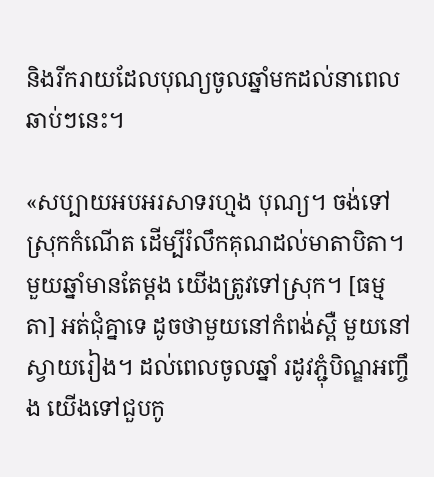និងរីករាយដែលបុណ្យចូលឆ្នាំមកដល់នាពេលឆាប់ៗនេះ។

«សប្បាយអបអរសាទរហ្មង បុណ្យ។ ចង់ទៅស្រុកកំណើត ដើម្បីរំលឹកគុណដល់មាតាបិតា។ មួយឆ្នាំមានតែម្ដង យើងត្រូវទៅស្រុក។ [ធម្មតា] អត់ជុំគ្នាទេ ដូចថាមួយនៅកំពង់ស្ពឺ មួយនៅស្វាយរៀង។ ដល់ពេលចូលឆ្នាំ រដូវភ្ជុំបិណ្ឌអញ្ចឹង យើងទៅជួបកូ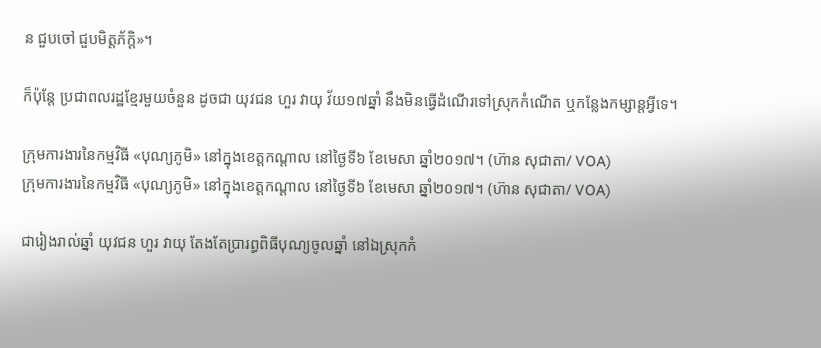ន ជួបចៅ ជួបមិត្តភ័ក្ដិ»។

ក៏ប៉ុន្តែ ប្រជាពលរដ្ឋខ្មែរមួយចំនួន ដូចជា យុវជន ហួរ វាយុ វ័យ១៧ឆ្នាំ នឹងមិនធ្វើដំណើរទៅស្រុកកំណើត ឬកន្លែងកម្សាន្តអ្វីទេ។

ក្រុមការងារនៃកម្មវិធី «បុណ្យភូមិ» នៅក្នុងខេត្តកណ្តាល នៅថ្ងៃទី៦ ខែមេសា ឆ្នាំ២០១៧។ (ហ៊ាន សុជាតា/ VOA)
ក្រុមការងារនៃកម្មវិធី «បុណ្យភូមិ» នៅក្នុងខេត្តកណ្តាល នៅថ្ងៃទី៦ ខែមេសា ឆ្នាំ២០១៧។ (ហ៊ាន សុជាតា/ VOA)

ជារៀងរាល់ឆ្នាំ យុវជន ហួរ វាយុ តែងតែប្រារព្ធពិធីបុណ្យចូលឆ្នាំ នៅឯស្រុកកំ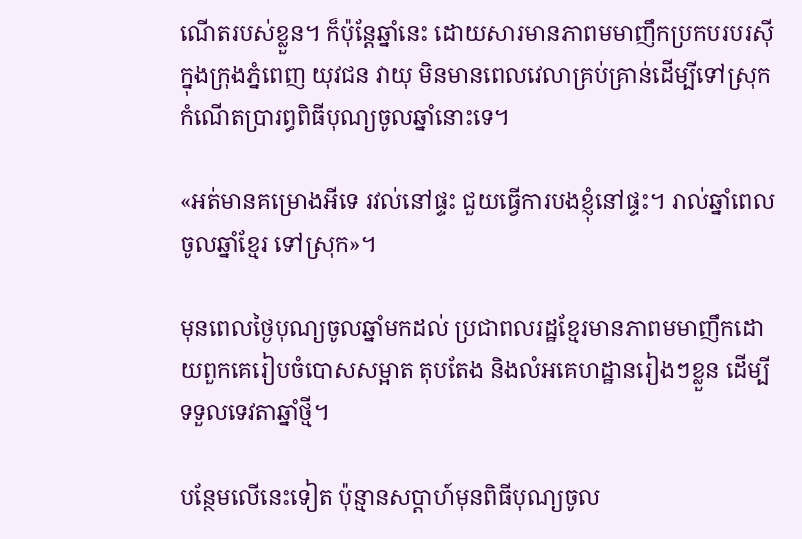ណើតរបស់ខ្លួន។ ក៏ប៉ុន្តែឆ្នាំនេះ ដោយសារមានភាពមមាញឹកប្រកបរបរស៊ីក្នុងក្រុងភ្នំពេញ យុវជន វាយុ មិនមានពេលវេលាគ្រប់គ្រាន់ដើម្បីទៅស្រុកកំណើតប្រារព្ធពិធីបុណ្យចូលឆ្នាំនោះទេ។

«អត់មានគម្រោងអីទេ រវល់នៅផ្ទះ ជួយធ្វើការបងខ្ញុំនៅផ្ទះ។ រាល់ឆ្នាំពេលចូលឆ្នាំខ្មែរ ទៅស្រុក»។

មុនពេលថ្ងៃបុណ្យចូលឆ្នាំមកដល់ ប្រជាពលរដ្ឋខ្មែរមានភាពមមាញឹកដោយពួកគេរៀបចំបោសសម្អាត តុបតែង និងលំអគេហដ្ឋានរៀងៗខ្លួន ដើម្បីទទួលទេវតាឆ្នាំថ្មី។

បន្ថែមលើនេះទៀត ប៉ុន្មានសប្ដាហ៍មុនពិធីបុណ្យចូល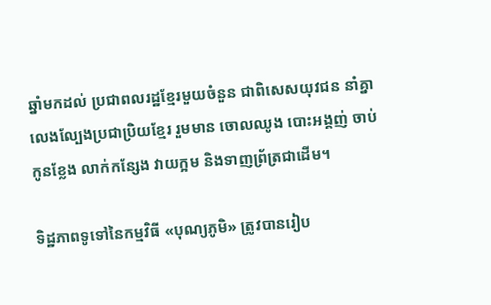ឆ្នាំមកដល់ ប្រជាពលរដ្ឋខ្មែរមួយចំនួន ជាពិសេសយុវជន នាំគ្នាលេងល្បែងប្រជាប្រិយខ្មែរ រួមមាន ចោលឈូង បោះអង្គញ់ ចាប់កូនខ្លែង លាក់កន្សែង វាយក្អម និងទាញព្រ័ត្រជាដើម។

ទិដ្ឋភាពទូទៅនៃកម្មវិធី «បុណ្យភូមិ» ត្រូវបានរៀប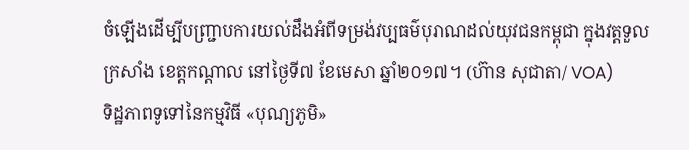ចំឡើងដើម្បីបញ្ជ្រាបការយល់ដឹងអំពីទម្រង់វប្បធម៌បុរាណដល់យុវជនកម្ពុជា ក្នុងវត្តទួលក្រសាំង ខេត្តកណ្តាល នៅថ្ងៃទី៧ ខែមេសា ឆ្នាំ២០១៧។ (ហ៊ាន សុជាតា/ VOA)
ទិដ្ឋភាពទូទៅនៃកម្មវិធី «បុណ្យភូមិ»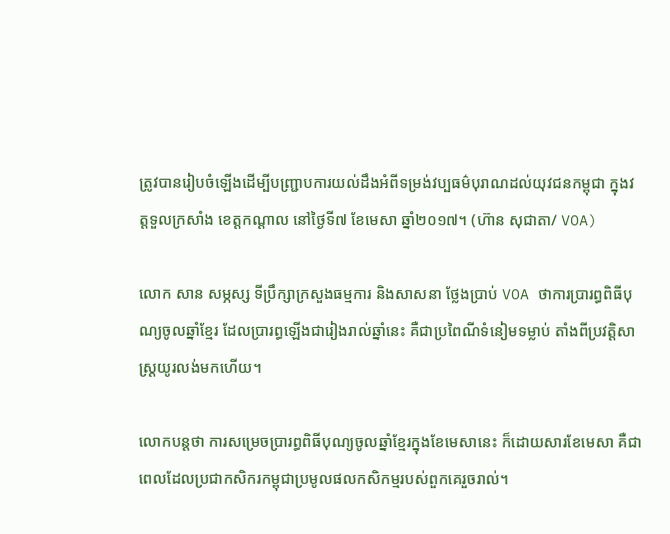ត្រូវបានរៀបចំឡើងដើម្បីបញ្ជ្រាបការយល់ដឹងអំពីទម្រង់វប្បធម៌បុរាណដល់យុវជនកម្ពុជា ក្នុងវត្តទួលក្រសាំង ខេត្តកណ្តាល នៅថ្ងៃទី៧ ខែមេសា ឆ្នាំ២០១៧។ (ហ៊ាន សុជាតា/ VOA)

លោក សាន សម្ភស្ស ទីប្រឹក្សាក្រសួងធម្មការ និងសាសនា ថ្លែងប្រាប់ VOA ថាការប្រារព្ធពិធីបុណ្យចូលឆ្នាំខ្មែរ ដែលប្រារព្ធឡើងជារៀងរាល់ឆ្នាំនេះ គឺជាប្រពៃណីទំនៀមទម្លាប់ តាំងពីប្រវត្តិសាស្ត្រយូរលង់មកហើយ។

លោកបន្តថា ការសម្រេចប្រារព្ធពិធីបុណ្យចូលឆ្នាំខ្មែរក្នុងខែមេសានេះ ក៏ដោយសារខែមេសា គឺជាពេលដែលប្រជាកសិករកម្ពុជាប្រមូលផលកសិកម្មរបស់ពួកគេរួចរាល់។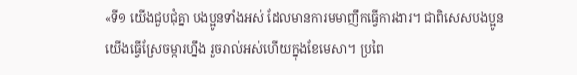«ទី១ យើងជួបជុំគ្នា បងប្អូនទាំងអស់ ដែលមានការមមាញឹកធ្វើការងារ។ ជាពិសេសបងប្អូនយើងធ្វើស្រែចម្ការហ្នឹង រួចរាល់អស់ហើយក្នុងខែមេសា។ ប្រពៃ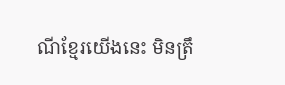ណីខ្មែរយើងនេះ មិនត្រឹ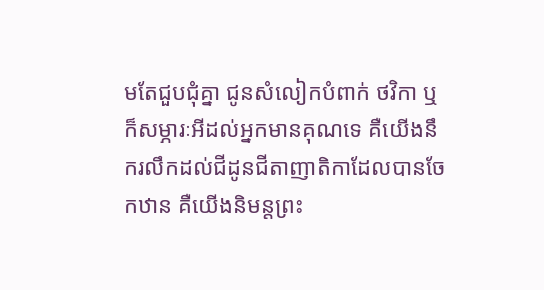មតែជួបជុំគ្នា ជូនសំលៀកបំពាក់ ថវិកា ឬក៏សម្ភារៈអីដល់អ្នកមានគុណទេ គឺយើងនឹករលឹកដល់ជីដូនជីតាញាតិកាដែលបានចែកឋាន គឺយើងនិមន្តព្រះ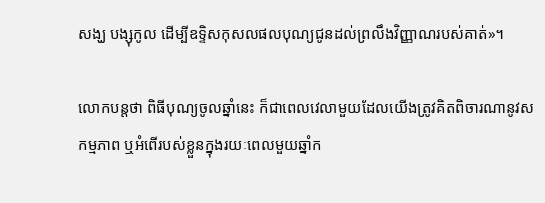សង្ឃ បង្សុកូល ដើម្បីឧទ្ទិសកុសលផលបុណ្យជូនដល់ព្រលឹងវិញ្ញាណរបស់គាត់»។

លោកបន្តថា ពិធីបុណ្យចូលឆ្នាំនេះ ក៏ជាពេលវេលាមួយដែលយើងត្រូវគិតពិចារណានូវសកម្មភាព ឬអំពើរបស់ខ្លួនក្នុងរយៈពេលមួយឆ្នាំក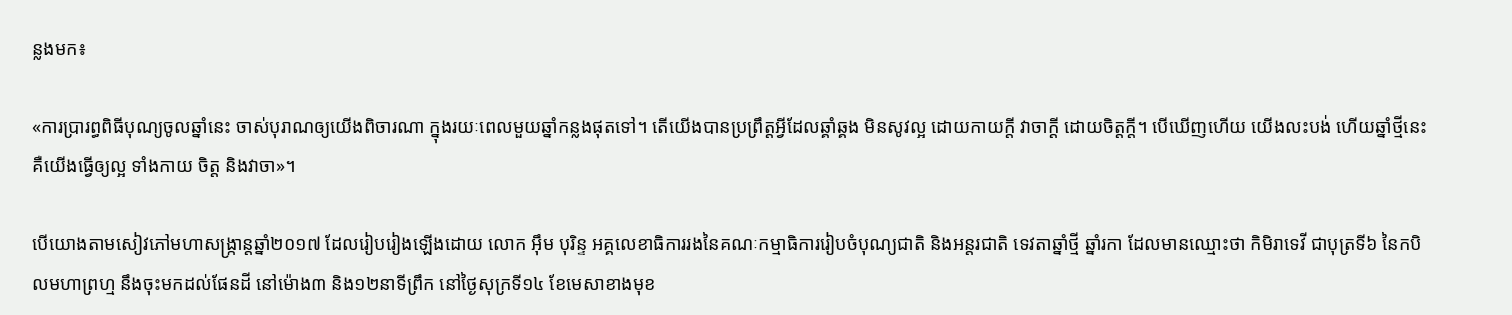ន្លងមក៖

«ការប្រារព្ធពិធីបុណ្យចូលឆ្នាំនេះ ចាស់បុរាណឲ្យយើងពិចារណា ក្នុងរយៈពេលមួយឆ្នាំកន្លងផុតទៅ។ តើយើងបានប្រព្រឹត្តអ្វីដែលឆ្គាំឆ្គង មិនសូវល្អ ដោយកាយក្តី វាចាក្ដី ដោយចិត្តក្តី។ បើឃើញហើយ យើងលះបង់ ហើយឆ្នាំថ្មីនេះ គឺយើងធ្វើឲ្យល្អ ទាំងកាយ ចិត្ត និងវាចា»។

បើយោងតាមសៀវភៅមហាសង្ក្រាន្តឆ្នាំ២០១៧ ដែលរៀបរៀងឡើងដោយ លោក អ៊ឹម បុរិន្ទ អគ្គលេខាធិការរងនៃគណៈកម្មាធិការរៀបចំបុណ្យជាតិ និងអន្តរជាតិ ទេវតាឆ្នាំថ្មី ឆ្នាំរកា ដែលមានឈ្មោះថា កិមិរាទេវី ជាបុត្រទី៦ នៃកបិលមហាព្រហ្ម នឹងចុះមកដល់ផែនដី នៅម៉ោង៣ និង១២នាទីព្រឹក នៅថ្ងៃសុក្រទី១៤ ខែមេសាខាងមុខ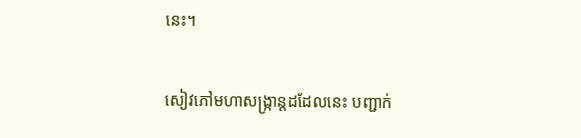នេះ។

សៀវភៅមហាសង្ក្រាន្តដដែលនេះ បញ្ជាក់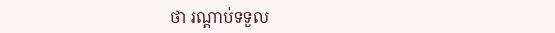ថា រណ្ដាប់ទទួល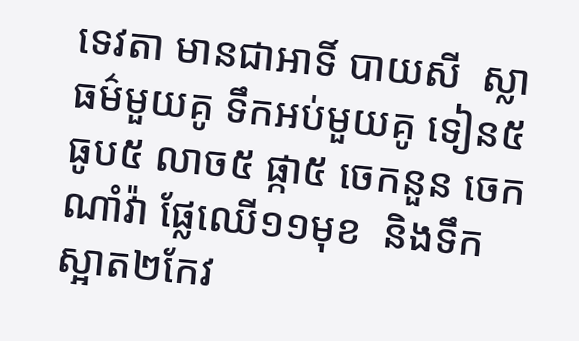ទេវតា មានជាអាទិ៍ បាយសី  ស្លាធម៌មួយគូ ទឹកអប់មួយគូ ទៀន៥ ធូប៥ លាច៥ ផ្កា៥ ចេកនួន ចេកណាំវ៉ា ផ្លែឈើ១១មុខ  និងទឹកស្អាត២កែវ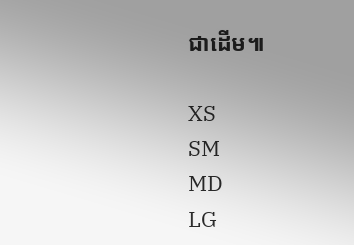ជាដើម៕

XS
SM
MD
LG